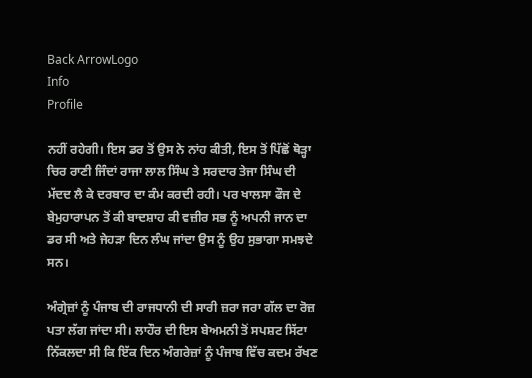Back ArrowLogo
Info
Profile

ਨਹੀਂ ਰਹੇਗੀ। ਇਸ ਡਰ ਤੋਂ ਉਸ ਨੇ ਨਾਂਹ ਕੀਤੀ, ਇਸ ਤੋਂ ਪਿੱਛੋਂ ਥੋੜ੍ਹਾ ਚਿਰ ਰਾਣੀ ਜਿੰਦਾਂ ਰਾਜਾ ਲਾਲ ਸਿੰਘ ਤੇ ਸਰਦਾਰ ਤੇਜਾ ਸਿੰਘ ਦੀ ਮੱਦਦ ਲੈ ਕੇ ਦਰਬਾਰ ਦਾ ਕੰਮ ਕਰਦੀ ਰਹੀ। ਪਰ ਖਾਲਸਾ ਫੌਜ ਦੇ ਬੇਮੁਹਾਰਾਪਨ ਤੋਂ ਕੀ ਬਾਦਸ਼ਾਹ ਕੀ ਵਜ਼ੀਰ ਸਭ ਨੂੰ ਅਪਨੀ ਜਾਨ ਦਾ ਡਰ ਸੀ ਅਤੇ ਜੇਹੜਾ ਦਿਨ ਲੰਘ ਜਾਂਦਾ ਉਸ ਨੂੰ ਉਹ ਸੁਭਾਗਾ ਸਮਝਦੇ ਸਨ।

ਅੰਗ੍ਰੇਜ਼ਾਂ ਨੂੰ ਪੰਜਾਬ ਦੀ ਰਾਜਧਾਨੀ ਦੀ ਸਾਰੀ ਜ਼ਰਾ ਜਰਾ ਗੱਲ ਦਾ ਰੋਜ਼ ਪਤਾ ਲੱਗ ਜਾਂਦਾ ਸੀ। ਲਾਹੌਰ ਦੀ ਇਸ ਬੇਅਮਨੀ ਤੋਂ ਸਪਸ਼ਟ ਸਿੱਟਾ ਨਿੱਕਲਦਾ ਸੀ ਕਿ ਇੱਕ ਦਿਨ ਅੰਗਰੇਜ਼ਾਂ ਨੂੰ ਪੰਜਾਬ ਵਿੱਚ ਕਦਮ ਰੱਖਣ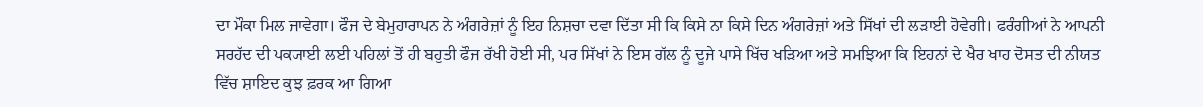ਦਾ ਮੌਕਾ ਮਿਲ ਜਾਵੇਗਾ। ਫੌਜ ਦੇ ਬੇਮੁਹਾਰਾਪਨ ਨੇ ਅੰਗਰੇਜ਼ਾਂ ਨੂੰ ਇਹ ਨਿਸ਼ਚਾ ਦਵਾ ਦਿੱਤਾ ਸੀ ਕਿ ਕਿਸੇ ਨਾ ਕਿਸੇ ਦਿਨ ਅੰਗਰੇਜ਼ਾਂ ਅਤੇ ਸਿੱਖਾਂ ਦੀ ਲੜਾਈ ਹੋਵੇਗੀ। ਫਰੰਗੀਆਂ ਨੇ ਆਪਨੀ ਸਰਹੱਦ ਦੀ ਪਕ੍ਯਾਈ ਲਈ ਪਹਿਲਾਂ ਤੋਂ ਹੀ ਬਹੁਤੀ ਫੌਜ ਰੱਖੀ ਹੋਈ ਸੀ, ਪਰ ਸਿੱਖਾਂ ਨੇ ਇਸ ਗੱਲ ਨੂੰ ਦੂਜੇ ਪਾਸੇ ਖਿੱਚ ਖੜਿਆ ਅਤੇ ਸਮਝਿਆ ਕਿ ਇਹਨਾਂ ਦੇ ਖੈਰ ਖਾਹ ਦੋਸਤ ਦੀ ਨੀਯਤ ਵਿੱਚ ਸ਼ਾਇਦ ਕੁਝ ਫ਼ਰਕ ਆ ਗਿਆ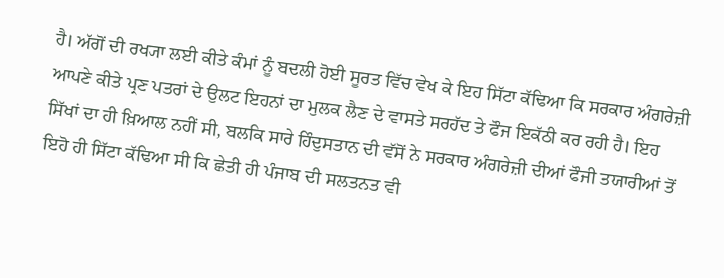ਹੈ। ਅੱਗੋਂ ਦੀ ਰਖ੍ਯਾ ਲਈ ਕੀਤੇ ਕੰਮਾਂ ਨੂੰ ਬਦਲੀ ਹੋਈ ਸੂਰਤ ਵਿੱਚ ਵੇਖ ਕੇ ਇਹ ਸਿੱਟਾ ਕੱਢਿਆ ਕਿ ਸਰਕਾਰ ਅੰਗਰੇਜ਼ੀ ਆਪਣੇ ਕੀਤੇ ਪ੍ਰਣ ਪਤਰਾਂ ਦੇ ਉਲਟ ਇਹਨਾਂ ਦਾ ਮੁਲਕ ਲੈਣ ਦੇ ਵਾਸਤੇ ਸਰਹੱਦ ਤੇ ਫੌਜ ਇਕੱਠੀ ਕਰ ਰਹੀ ਹੈ। ਇਹ ਸਿੱਖਾਂ ਦਾ ਹੀ ਖ਼ਿਆਲ ਨਹੀਂ ਸੀ, ਬਲਕਿ ਸਾਰੇ ਹਿੰਦੁਸਤਾਨ ਦੀ ਵੱਸੋਂ ਨੇ ਸਰਕਾਰ ਅੰਗਰੇਜ਼ੀ ਦੀਆਂ ਫੌਜੀ ਤਯਾਰੀਆਂ ਤੋਂ ਇਹੋ ਹੀ ਸਿੱਟਾ ਕੱਢਿਆ ਸੀ ਕਿ ਛੇਤੀ ਹੀ ਪੰਜਾਬ ਦੀ ਸਲਤਨਤ ਵੀ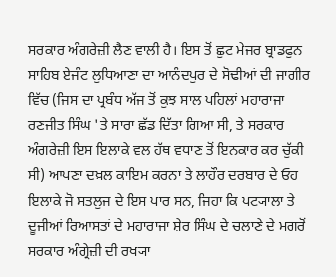ਸਰਕਾਰ ਅੰਗਰੇਜ਼ੀ ਲੈਣ ਵਾਲੀ ਹੈ। ਇਸ ਤੋਂ ਛੁਟ ਮੇਜਰ ਬ੍ਰਾਡਫੁਨ ਸਾਹਿਬ ਏਜੰਟ ਲੁਧਿਆਣਾ ਦਾ ਆਨੰਦਪੁਰ ਦੇ ਸੋਢੀਆਂ ਦੀ ਜਾਗੀਰ ਵਿੱਚ (ਜਿਸ ਦਾ ਪ੍ਰਬੰਧ ਅੱਜ ਤੋਂ ਕੁਝ ਸਾਲ ਪਹਿਲਾਂ ਮਹਾਰਾਜਾ ਰਣਜੀਤ ਸਿੰਘ 'ਤੇ ਸਾਰਾ ਛੱਡ ਦਿੱਤਾ ਗਿਆ ਸੀ, ਤੇ ਸਰਕਾਰ ਅੰਗਰੇਜ਼ੀ ਇਸ ਇਲਾਕੇ ਵਲ ਹੱਥ ਵਧਾਣ ਤੋਂ ਇਨਕਾਰ ਕਰ ਚੁੱਕੀ ਸੀ) ਆਪਣਾ ਦਖ਼ਲ ਕਾਇਮ ਕਰਨਾ ਤੇ ਲਾਹੌਰ ਦਰਬਾਰ ਦੇ ਓਹ ਇਲਾਕੇ ਜੋ ਸਤਲੁਜ ਦੇ ਇਸ ਪਾਰ ਸਨ, ਜਿਹਾ ਕਿ ਪਟ੍ਯਾਲਾ ਤੇ ਦੂਜੀਆਂ ਰਿਆਸਤਾਂ ਦੇ ਮਹਾਰਾਜਾ ਸ਼ੇਰ ਸਿੰਘ ਦੇ ਚਲਾਣੇ ਦੇ ਮਗਰੋਂ ਸਰਕਾਰ ਅੰਗ੍ਰੇਜ਼ੀ ਦੀ ਰਖ੍ਯਾ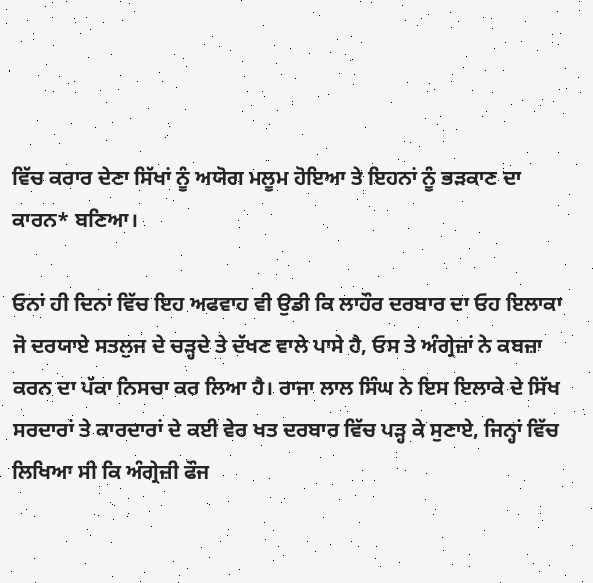ਵਿੱਚ ਕਰਾਰ ਦੇਣਾ ਸਿੱਖਾਂ ਨੂੰ ਅਯੋਗ ਮਲੂਮ ਹੋਇਆ ਤੇ ਇਹਨਾਂ ਨੂੰ ਭੜਕਾਣ ਦਾ ਕਾਰਨ* ਬਣਿਆ।

ਓਨਾਂ ਹੀ ਦਿਨਾਂ ਵਿੱਚ ਇਹ ਅਫਵਾਹ ਵੀ ਉਡੀ ਕਿ ਲਾਹੌਰ ਦਰਬਾਰ ਦਾ ਓਹ ਇਲਾਕਾ ਜੋ ਦਰਯਾਏ ਸਤਲੁਜ ਦੇ ਚੜ੍ਹਦੇ ਤੇ ਦੱਖਣ ਵਾਲੇ ਪਾਸੇ ਹੈ, ਓਸ ਤੇ ਅੰਗ੍ਰੇਜ਼ਾਂ ਨੇ ਕਬਜ਼ਾ ਕਰਨ ਦਾ ਪੱਕਾ ਨਿਸਚਾ ਕਰ ਲਿਆ ਹੈ। ਰਾਜਾ ਲਾਲ ਸਿੰਘ ਨੇ ਇਸ ਇਲਾਕੇ ਦੇ ਸਿੱਖ ਸਰਦਾਰਾਂ ਤੇ ਕਾਰਦਾਰਾਂ ਦੇ ਕਈ ਵੇਰ ਖਤ ਦਰਬਾਰ ਵਿੱਚ ਪੜ੍ਹ ਕੇ ਸੁਣਾਏ, ਜਿਨ੍ਹਾਂ ਵਿੱਚ ਲਿਖਿਆ ਸੀ ਕਿ ਅੰਗ੍ਰੇਜ਼ੀ ਫੌਜ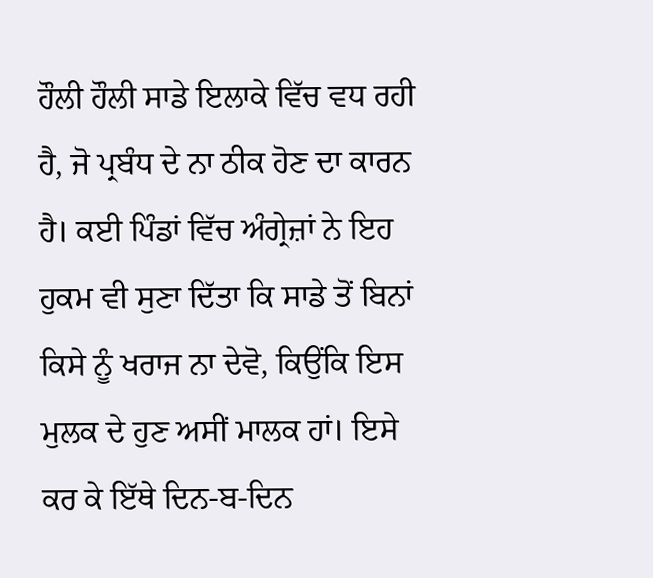ਹੌਲੀ ਹੌਲੀ ਸਾਡੇ ਇਲਾਕੇ ਵਿੱਚ ਵਧ ਰਹੀ ਹੈ, ਜੋ ਪ੍ਰਬੰਧ ਦੇ ਨਾ ਠੀਕ ਹੋਣ ਦਾ ਕਾਰਨ ਹੈ। ਕਈ ਪਿੰਡਾਂ ਵਿੱਚ ਅੰਗ੍ਰੇਜ਼ਾਂ ਨੇ ਇਹ ਹੁਕਮ ਵੀ ਸੁਣਾ ਦਿੱਤਾ ਕਿ ਸਾਡੇ ਤੋਂ ਬਿਨਾਂ ਕਿਸੇ ਨੂੰ ਖਰਾਜ ਨਾ ਦੇਵੋ, ਕਿਉਂਕਿ ਇਸ ਮੁਲਕ ਦੇ ਹੁਣ ਅਸੀਂ ਮਾਲਕ ਹਾਂ। ਇਸੇ ਕਰ ਕੇ ਇੱਥੇ ਦਿਨ-ਬ-ਦਿਨ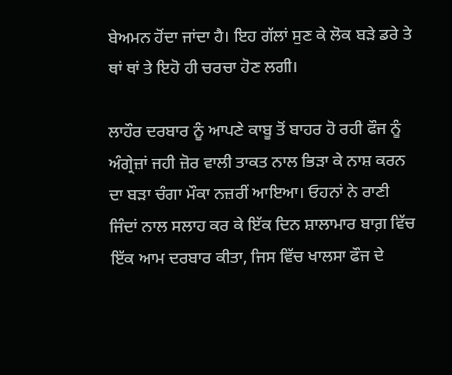ਬੇਅਮਨ ਹੋਂਦਾ ਜਾਂਦਾ ਹੈ। ਇਹ ਗੱਲਾਂ ਸੁਣ ਕੇ ਲੋਕ ਬੜੇ ਡਰੇ ਤੇ ਥਾਂ ਥਾਂ ਤੇ ਇਹੋ ਹੀ ਚਰਚਾ ਹੋਣ ਲਗੀ।

ਲਾਹੌਰ ਦਰਬਾਰ ਨੂੰ ਆਪਣੇ ਕਾਬੂ ਤੋਂ ਬਾਹਰ ਹੋ ਰਹੀ ਫੌਜ ਨੂੰ ਅੰਗ੍ਰੇਜ਼ਾਂ ਜਹੀ ਜ਼ੋਰ ਵਾਲੀ ਤਾਕਤ ਨਾਲ ਭਿੜਾ ਕੇ ਨਾਸ਼ ਕਰਨ ਦਾ ਬੜਾ ਚੰਗਾ ਮੌਕਾ ਨਜ਼ਰੀਂ ਆਇਆ। ਓਹਨਾਂ ਨੇ ਰਾਣੀ ਜਿੰਦਾਂ ਨਾਲ ਸਲਾਹ ਕਰ ਕੇ ਇੱਕ ਦਿਨ ਸ਼ਾਲਾਮਾਰ ਬਾਗ਼ ਵਿੱਚ ਇੱਕ ਆਮ ਦਰਬਾਰ ਕੀਤਾ, ਜਿਸ ਵਿੱਚ ਖਾਲਸਾ ਫੌਜ ਦੇ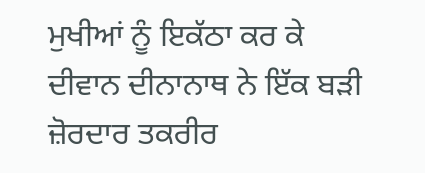ਮੁਖੀਆਂ ਨੂੰ ਇਕੱਠਾ ਕਰ ਕੇ ਦੀਵਾਨ ਦੀਨਾਨਾਥ ਨੇ ਇੱਕ ਬੜੀ ਜ਼ੋਰਦਾਰ ਤਕਰੀਰ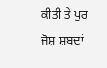ਕੀਤੀ ਤੇ ਪੁਰ ਜੋਸ਼ ਸ਼ਬਦਾਂ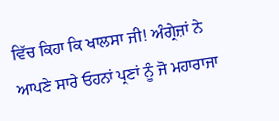ਵਿੱਚ ਕਿਹਾ ਕਿ ਖਾਲਸਾ ਜੀ! ਅੰਗ੍ਰੇਜ਼ਾਂ ਨੇ ਆਪਣੇ ਸਾਰੇ ਓਹਨਾਂ ਪ੍ਰਣਾਂ ਨੂੰ ਜੋ ਮਹਾਰਾਜਾ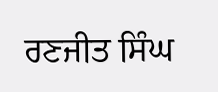ਰਣਜੀਤ ਸਿੰਘ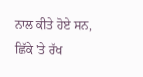ਨਾਲ ਕੀਤੇ ਹੋਏ ਸਨ, ਛਿੱਕੇ 'ਤੇ ਰੱਖ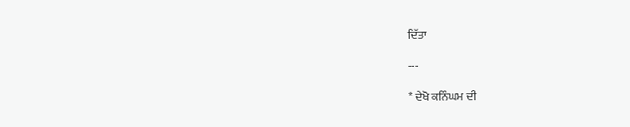ਦਿੱਤਾ

---

* ਦੇਖੋ ਕਨਿੰਘਮ ਦੀ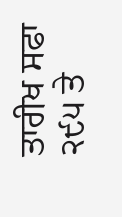ਤਾਰੀਖ ਸਫਾ ੨੯੫ ਤੇ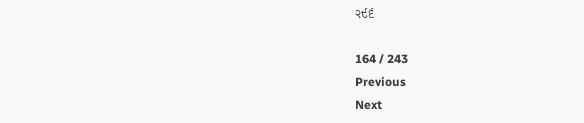੨੯੬

164 / 243
Previous
Next